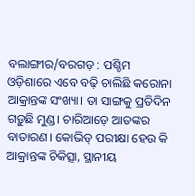ବଲାଙ୍ଗୀର/ବରଗଡ଼ : ପଶ୍ଚିମ ଓଡ଼ିଶାରେ ଏବେ ବଢ଼ି ଚାଲିଛି କରୋନା ଆକ୍ରାନ୍ତଙ୍କ ସଂଖ୍ୟା। ତା ସାଙ୍ଗକୁ ପ୍ରତିଦିନ ଗଡ଼ୁଛି ମୁଣ୍ଡ। ଚାରିଆଡ଼େ ଆତଙ୍କର ବାତାରଣ। କୋଭିଡ୍ ପରୀକ୍ଷା ହେଉ କି ଆକ୍ରାନ୍ତଙ୍କ ଚିକିତ୍ସା, ସ୍ଥାନୀୟ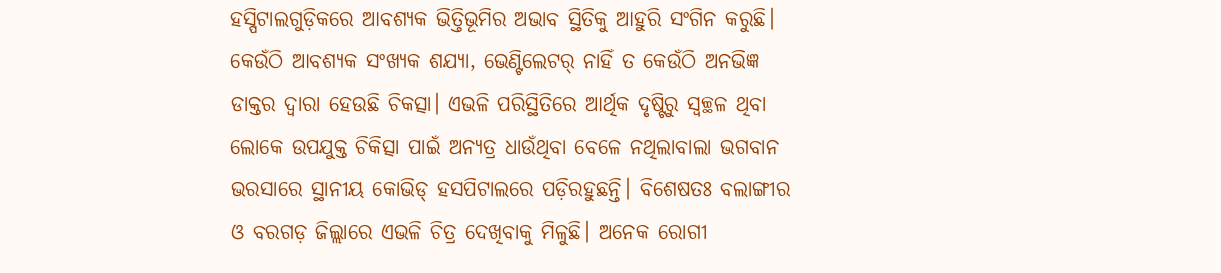ହସ୍ପିଟାଲଗୁଡ଼ିକରେ ଆବଶ୍ୟକ ଭିତ୍ତିଭୂମିର ଅଭାବ ସ୍ଥିତିକୁ ଆହୁରି ସଂଗିନ କରୁଛି। କେଉଁଠି ଆବଶ୍ୟକ ସଂଖ୍ୟକ ଶଯ୍ୟା, ଭେଣ୍ଟିଲେଟର୍ ନାହିଁ ତ କେଉଁଠି ଅନଭିଜ୍ଞ ଡାକ୍ତର ଦ୍ବାରା ହେଉଛି ଚିକତ୍ସା। ଏଭଳି ପରିସ୍ଥିତିରେ ଆର୍ଥିକ ଦୃଷ୍ଟିରୁ ସ୍ବଚ୍ଛଳ ଥିବା ଲୋକେ ଉପଯୁକ୍ତ ଚିକିତ୍ସା ପାଇଁ ଅନ୍ୟତ୍ର ଧାଉଁଥିବା ବେଳେ ନଥିଲାବାଲା ଭଗବାନ ଭରସାରେ ସ୍ଥାନୀୟ କୋଭିଡ୍ ହସପିଟାଲରେ ପଡ଼ିରହୁଛନ୍ତି। ବିଶେଷତଃ ବଲାଙ୍ଗୀର ଓ ବରଗଡ଼ ଜିଲ୍ଲାରେ ଏଭଳି ଚିତ୍ର ଦେଖିବାକୁ ମିଳୁଛି। ଅନେକ ରୋଗୀ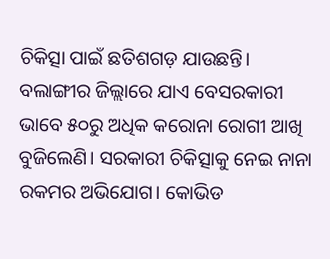ଚିକିତ୍ସା ପାଇଁ ଛତିଶଗଡ଼ ଯାଉଛନ୍ତି।
ବଲାଙ୍ଗୀର ଜିଲ୍ଲାରେ ଯାଏ ବେସରକାରୀ ଭାବେ ୫୦ରୁ ଅଧିକ କରୋନା ରୋଗୀ ଆଖି ବୁଜିଲେଣି। ସରକାରୀ ଚିକିତ୍ସାକୁ ନେଇ ନାନା ରକମର ଅଭିଯୋଗ। କୋଭିଡ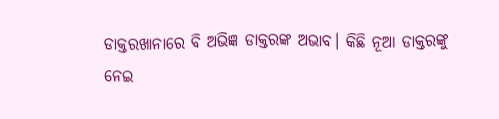ଡାକ୍ତରଖାନାରେ ବି ଅଭିଜ୍ଞ ଡାକ୍ତରଙ୍କ ଅଭାବ। କିଛି ନୂଆ ଡାକ୍ତରଙ୍କୁ ନେଇ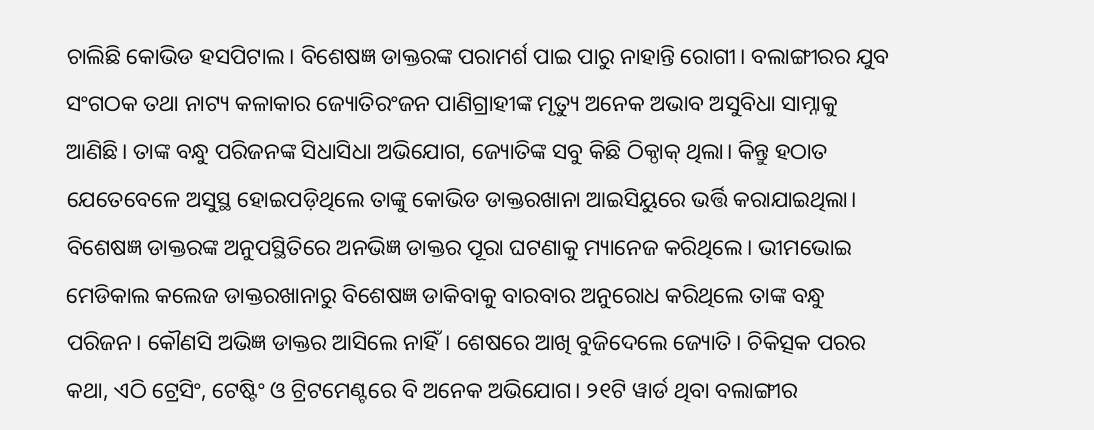ଚାଲିଛି କୋଭିଡ ହସପିଟାଲ। ବିଶେଷଜ୍ଞ ଡାକ୍ତରଙ୍କ ପରାମର୍ଶ ପାଇ ପାରୁ ନାହାନ୍ତି ରୋଗୀ। ବଲାଙ୍ଗୀରର ଯୁବ ସଂଗଠକ ତଥା ନାଟ୍ୟ କଳାକାର ଜ୍ୟୋତିରଂଜନ ପାଣିଗ୍ରାହୀଙ୍କ ମୃତ୍ୟୁ ଅନେକ ଅଭାବ ଅସୁବିଧା ସାମ୍ନାକୁ ଆଣିଛି। ତାଙ୍କ ବନ୍ଧୁ ପରିଜନଙ୍କ ସିଧାସିଧା ଅଭିଯୋଗ, ଜ୍ୟୋତିଙ୍କ ସବୁ କିଛି ଠିକ୍ଠାକ୍ ଥିଲା। କିନ୍ତୁ ହଠାତ ଯେତେବେଳେ ଅସୁସ୍ଥ ହୋଇପଡ଼ିଥିଲେ ତାଙ୍କୁ କୋଭିଡ ଡାକ୍ତରଖାନା ଆଇସିୟୁରେ ଭର୍ତ୍ତି କରାଯାଇଥିଲା। ବିଶେଷଜ୍ଞ ଡାକ୍ତରଙ୍କ ଅନୁପସ୍ଥିତିରେ ଅନଭିଜ୍ଞ ଡାକ୍ତର ପୂରା ଘଟଣାକୁ ମ୍ୟାନେଜ କରିଥିଲେ। ଭୀମଭୋଇ ମେଡିକାଲ କଲେଜ ଡାକ୍ତରଖାନାରୁ ବିଶେଷଜ୍ଞ ଡାକିବାକୁ ବାରବାର ଅନୁରୋଧ କରିଥିଲେ ତାଙ୍କ ବନ୍ଧୁ ପରିଜନ। କୌଣସି ଅଭିଜ୍ଞ ଡାକ୍ତର ଆସିଲେ ନାହିଁ। ଶେଷରେ ଆଖି ବୁଜିଦେଲେ ଜ୍ୟୋତି। ଚିକିତ୍ସକ ପରର କଥା, ଏଠି ଟ୍ରେସିଂ, ଟେଷ୍ଟିଂ ଓ ଟ୍ରିଟମେଣ୍ଟରେ ବି ଅନେକ ଅଭିଯୋଗ। ୨୧ଟି ୱାର୍ଡ ଥିବା ବଲାଙ୍ଗୀର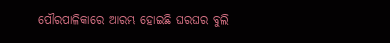ପୌରପାଳିକାରେ ଆରମ୍ଭ ହୋଇଛି ଘରଘର ବୁଲି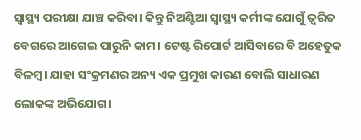ସ୍ୱାସ୍ଥ୍ୟ ପରୀକ୍ଷା ଯାଞ୍ଚ କରିବା। କିନ୍ତୁ ନିଅଣ୍ଟିଆ ସ୍ୱାସ୍ଥ୍ୟ କର୍ମୀଙ୍କ ଯୋଗୁଁ ତ୍ୱରିତ ବେଗରେ ଆଗେଇ ପାରୁନି କାମ। ଟେଷ୍ଟ ରିପୋର୍ଟ ଆସିବାରେ ବି ଅହେତୁକ ବିଳମ୍ବ। ଯାହା ସଂକ୍ରମଣର ଅନ୍ୟ ଏକ ପ୍ରମୁଖ କାରଣ ବୋଲି ସାଧାରଣ ଲୋକଙ୍କ ଅଭିଯୋଗ।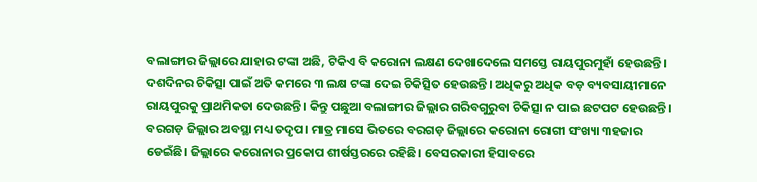ବଲାଙ୍ଗୀର ଜିଲ୍ଲାରେ ଯାହାର ଟଙ୍କା ଅଛି, ଟିକିଏ ବି କରୋନା ଲକ୍ଷଣ ଦେଖାଦେଲେ ସମସ୍ତେ ରାୟପୁରମୁହାଁ ହେଉଛନ୍ତି। ଦଶଦିନର ଚିକିତ୍ସା ପାଇଁ ଅତି କମରେ ୩ ଲକ୍ଷ ଟଙ୍କା ଦେଇ ଚିକିତ୍ସିତ ହେଉଛନ୍ତି। ଅଧିକରୁ ଅଧିକ ବଡ଼ ବ୍ୟବସାୟୀମାନେ ରାୟପୁରକୁ ପ୍ରାଥମିକତା ଦେଉଛନ୍ତି। କିନ୍ତୁ ପଛୁଆ ବଲାଙ୍ଗୀର ଜିଲ୍ଲାର ଗରିବଗୁରୁବା ଚିକିତ୍ସା ନ ପାଇ ଛଟପଟ ହେଉଛନ୍ତି।
ବରଗଡ଼ ଜିଲ୍ଲାର ଅବସ୍ଥା ମଧ୍ୟ ତଦୃପ। ମାତ୍ର ମାସେ ଭିତରେ ବରଗଡ଼ ଜିଲ୍ଲାରେ କରୋନା ରୋଗୀ ସଂଖ୍ୟା ୩ହଜାର ଡେଇଁଛି। ଜିଲ୍ଲାରେ କରୋନାର ପ୍ରକୋପ ଶୀର୍ଷସ୍ତରରେ ରହିଛି। ବେସରକାରୀ ହିସାବରେ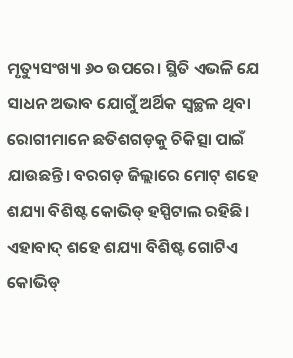ମୃତ୍ୟୁସଂଖ୍ୟା ୬୦ ଉପରେ। ସ୍ଥିତି ଏଭଳି ଯେ ସାଧନ ଅଭାବ ଯୋଗୁଁ ଅର୍ଥିକ ସ୍ବଚ୍ଛଳ ଥିବା ରୋଗୀମାନେ ଛତିଶଗଡ଼କୁ ଚିକିତ୍ସା ପାଇଁ ଯାଉଛନ୍ତି। ବରଗଡ଼ ଜିଲ୍ଲାରେ ମୋଟ୍ ଶହେ ଶଯ୍ୟା ବିଶିଷ୍ଟ କୋଭିଡ୍ ହସ୍ପିଟାଲ ରହିଛି। ଏହାବାଦ୍ ଶହେ ଶଯ୍ୟା ବିଶିଷ୍ଟ ଗୋଟିଏ କୋଭିଡ୍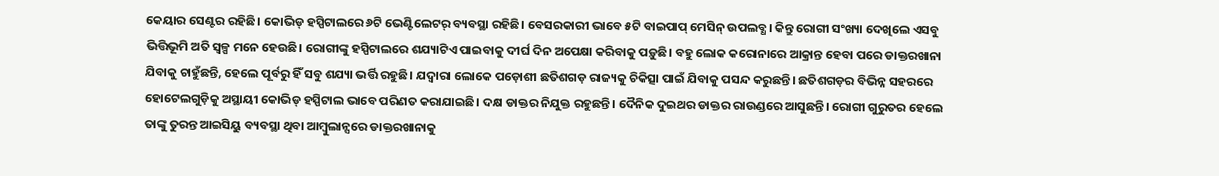କେୟାର ସେଣ୍ଟର ରହିଛି। କୋଭିଡ୍ ହସ୍ପିଟାଲରେ ୬ଟି ଭେଣ୍ଟିଲେଟର୍ ବ୍ୟବସ୍ଥା ରହିଛି। ବେସରକାରୀ ଭାବେ ୫ଟି ବାଇପାପ୍ ମେସିନ୍ ଉପଲବ୍ଧ। କିନ୍ତୁ ରୋଗୀ ସଂଖ୍ୟା ଦେଖିଲେ ଏସବୁ ଭିତ୍ତିଭୂମି ଅତି ସ୍ବଳ୍ପ ମନେ ହେଉଛି। ରୋଗୀଙ୍କୁ ହସ୍ପିଟାଲରେ ଶଯ୍ୟାଟିଏ ପାଇବାକୁ ଦୀର୍ଘ ଦିନ ଅପେକ୍ଷା କରିବାକୁ ପଡ଼ୁଛି। ବହୁ ଲୋକ କରୋନାରେ ଆକ୍ରାନ୍ତ ହେବା ପରେ ଡାକ୍ତରଖାନା ଯିବାକୁ ଚାହୁଁଛନ୍ତି, ହେଲେ ପୂର୍ବରୁ ହିଁ ସବୁ ଶଯ୍ୟା ଭର୍ତ୍ତି ରହୁଛି। ଯଦ୍ବାରା ଲୋକେ ପଡ଼ୋଶୀ ଛତିଶଗଡ଼ ରାଜ୍ୟକୁ ଚିକିତ୍ସା ପାଇଁ ଯିବାକୁ ପସନ୍ଦ କରୁଛନ୍ତି। ଛତିଶଗଡ଼ର ବିଭିନ୍ନ ସହରରେ ହୋଟେଲଗୁଡ଼ିକୁ ଅସ୍ଥାୟୀ କୋଭିଡ୍ ହସ୍ପିଟାଲ ଭାବେ ପରିଣତ କରାଯାଇଛି। ଦକ୍ଷ ଡାକ୍ତର ନିଯୁକ୍ତ ରହୁଛନ୍ତି। ଦୈନିକ ଦୁଇଥର ଡାକ୍ତର ରାଉଣ୍ଡରେ ଆସୁଛନ୍ତି। ରୋଗୀ ଗୁରୁତର ହେଲେ ତାଙ୍କୁ ତୁରନ୍ତ ଆଇସିୟୁ ବ୍ୟବସ୍ଥା ଥିବା ଆମ୍ବୁଲାନ୍ସରେ ଡାକ୍ତରଖାନାକୁ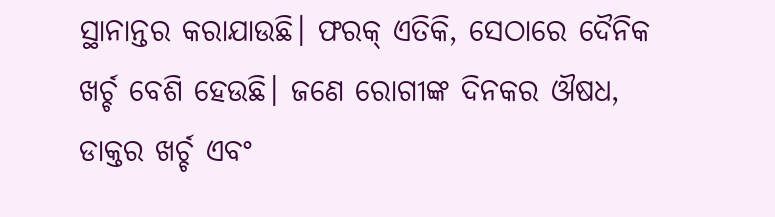ସ୍ଥାନାନ୍ତର କରାଯାଉଛି। ଫରକ୍ ଏତିକି, ସେଠାରେ ଦୈନିକ ଖର୍ଚ୍ଚ ବେଶି ହେଉଛି। ଜଣେ ରୋଗୀଙ୍କ ଦିନକର ଔଷଧ, ଡାକ୍ତର ଖର୍ଚ୍ଚ ଏବଂ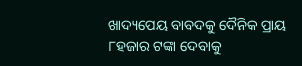ଖାଦ୍ୟପେୟ ବାବଦକୁ ଦୈନିକ ପ୍ରାୟ ୮ହଜାର ଟଙ୍କା ଦେବାକୁ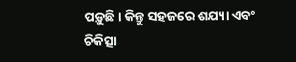ପଡ଼ୁଛି। କିନ୍ତୁ ସହଜରେ ଶଯ୍ୟା ଏବଂ ଚିକିତ୍ସା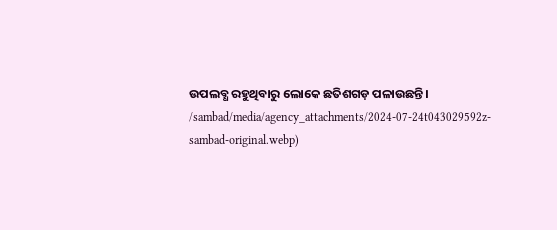ଉପଲବ୍ଧ ରହୁଥିବାରୁ ଲୋକେ ଛତିଶଗଡ଼ ପଳାଉଛନ୍ତି।
/sambad/media/agency_attachments/2024-07-24t043029592z-sambad-original.webp)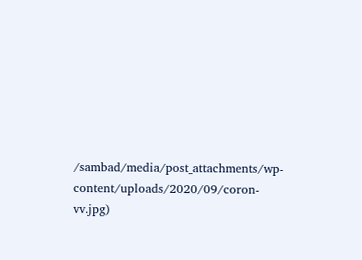/sambad/media/post_attachments/wp-content/uploads/2020/09/coron-vv.jpg)